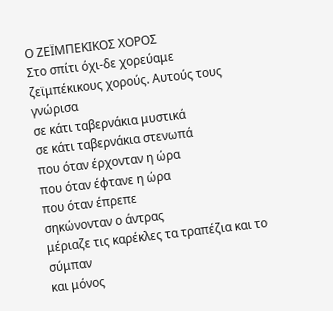Ο ΖΕΪΜΠΕΚΙΚΟΣ ΧΟΡΟΣ
Στο σπίτι όχι-δε χορεύαμε
ζεϊμπέκικους χορούς. Αυτούς τους γνώρισα
σε κάτι ταβερνάκια μυστικά
σε κάτι ταβερνάκια στενωπά
που όταν έρχονταν η ώρα
που όταν έφτανε η ώρα
που όταν έπρεπε
σηκώνονταν ο άντρας
μέριαζε τις καρέκλες τα τραπέζια και το σύμπαν
και μόνος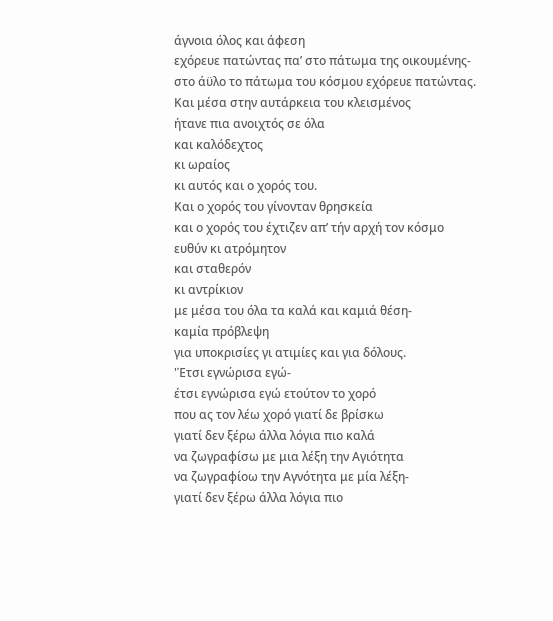άγνοια όλος και άφεση
εχόρευε πατώντας πα’ στο πάτωμα της οικουμένης-
στο άϋλο το πάτωμα του κόσμου εχόρευε πατώντας.
Και μέσα στην αυτάρκεια του κλεισμένος
ήτανε πια ανοιχτός σε όλα
και καλόδεχτος
κι ωραίος
κι αυτός και ο χορός του.
Και ο χορός του γίνονταν θρησκεία
και ο χορός του έχτιζεν απ’ τήν αρχή τον κόσμο
ευθύν κι ατρόμητον
και σταθερόν
κι αντρίκιον
με μέσα του όλα τα καλά και καμιά θέση-
καμία πρόβλεψη
για υποκρισίες γι ατιμίες και για δόλους.
'Έτσι εγνώρισα εγώ-
έτσι εγνώρισα εγώ ετούτον το χορό
που ας τον λέω χορό γιατί δε βρίσκω
γιατί δεν ξέρω άλλα λόγια πιο καλά
να ζωγραφίσω με μια λέξη την Αγιότητα
να ζωγραφίοω την Αγνότητα με μία λέξη-
γιατί δεν ξέρω άλλα λόγια πιo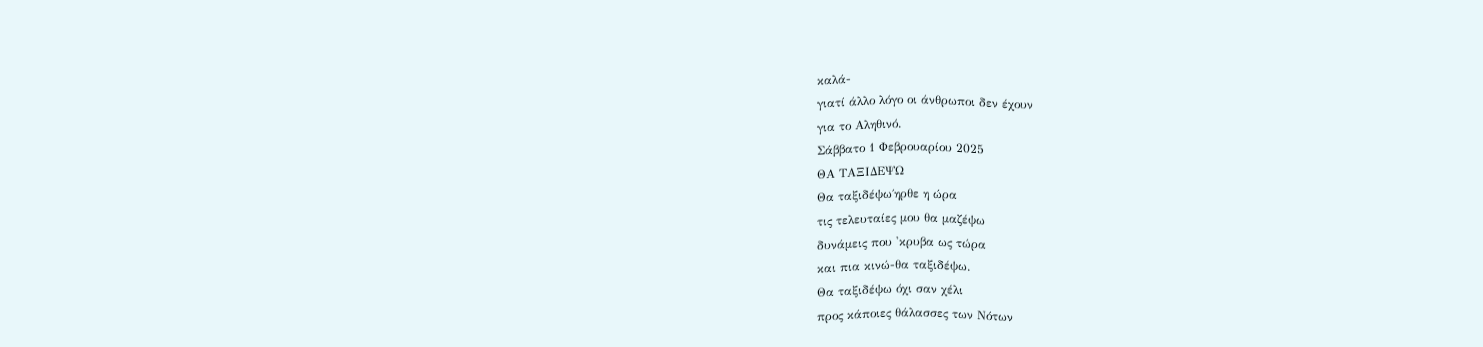καλά-
γιατί άλλο λόγο οι άνθρωποι δεν έχουν
για το Αληθινό.
Σάββατο 1 Φεβρουαρίου 2025
ΘΑ ΤΑΞΙΔΕΨΩ
Θα ταξιδέψω΄ηρθε η ώρα
τις τελευταίες μου θα μαζέψω
δυνάμεις που 'κρυβα ως τώρα
και πια κινώ-θα ταξιδέψω.
Θα ταξιδέψω όχι σαν χέλι
προς κάποιες θάλασσες των Νότων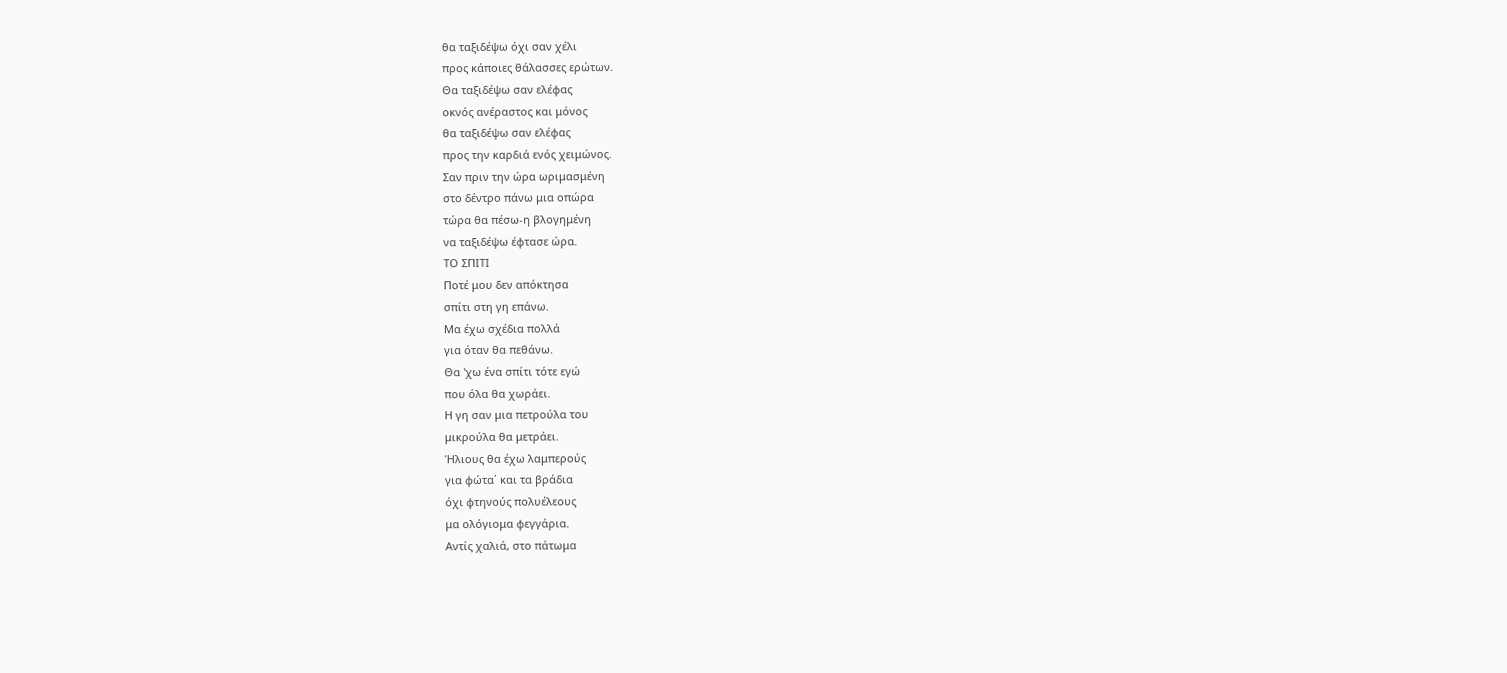θα ταξιδέψω όχι σαν χέλι
προς κάποιες θάλασσες ερώτων.
Θα ταξιδέψω σαν ελέφας
οκνός ανέραστος και μόνος
θα ταξιδέψω σαν ελέφας
προς την καρδιά ενός χειμώνος.
Σαν πριν την ώρα ωριμασμένη
στο δέντρο πάνω μια οπώρα
τώρα θα πέσω-η βλογημένη
να ταξιδέψω έφτασε ώρα.
ΤΟ ΣΠΙΤΙ
Ποτέ μου δεν απόκτησα
σπίτι στη γη επάνω.
Μα έχω σχέδια πολλά
για όταν θα πεθάνω.
Θα 'χω ένα σπίτι τότε εγώ
που όλα θα χωράει.
Η γη σαν μια πετρούλα του
μικρούλα θα μετράει.
Ήλιους θα έχω λαμπερούς
για φώτα΄ και τα βράδια
όχι φτηνούς πολυέλεους
μα ολόγιομα φεγγάρια.
Αντίς χαλιά, στο πάτωμα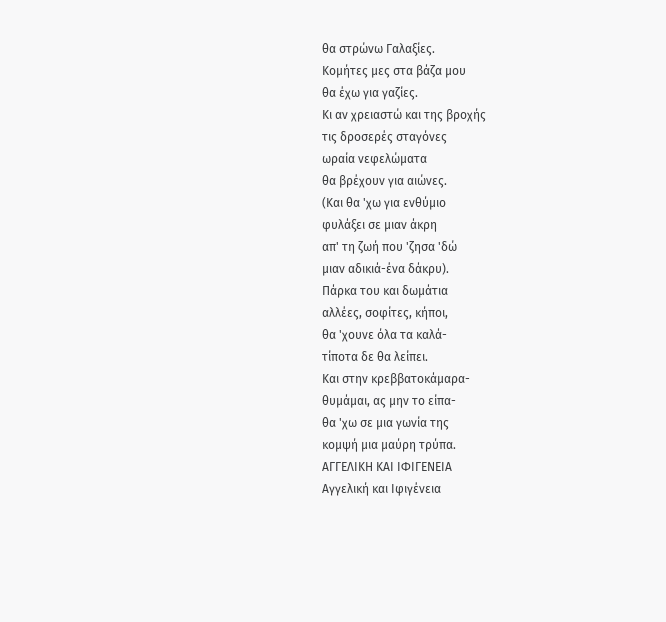θα στρώνω Γαλαξίες.
Κομήτες μες στα βάζα μου
θα έχω για γαζίες.
Κι αν χρειαστώ και της βροχής
τις δροσερές σταγόνες
ωραία νεφελώματα
θα βρέχουν για αιώνες.
(Και θα 'χω για ενθύμιο
φυλάξει σε μιαν άκρη
απ' τη ζωή που 'ζησα 'δώ
μιαν αδικιά-ένα δάκρυ).
Πάρκα του και δωμάτια
αλλέες, σοφίτες, κήποι,
θα 'χουνε όλα τα καλά-
τίποτα δε θα λείπει.
Και στην κρεββατοκάμαρα-
θυμάμαι, ας μην το είπα-
θα 'χω σε μια γωνία της
κομψή μια μαύρη τρύπα.
ΑΓΓΕΛΙΚΗ ΚΑΙ ΙΦΙΓΕΝΕΙΑ
Αγγελική και Ιφιγένεια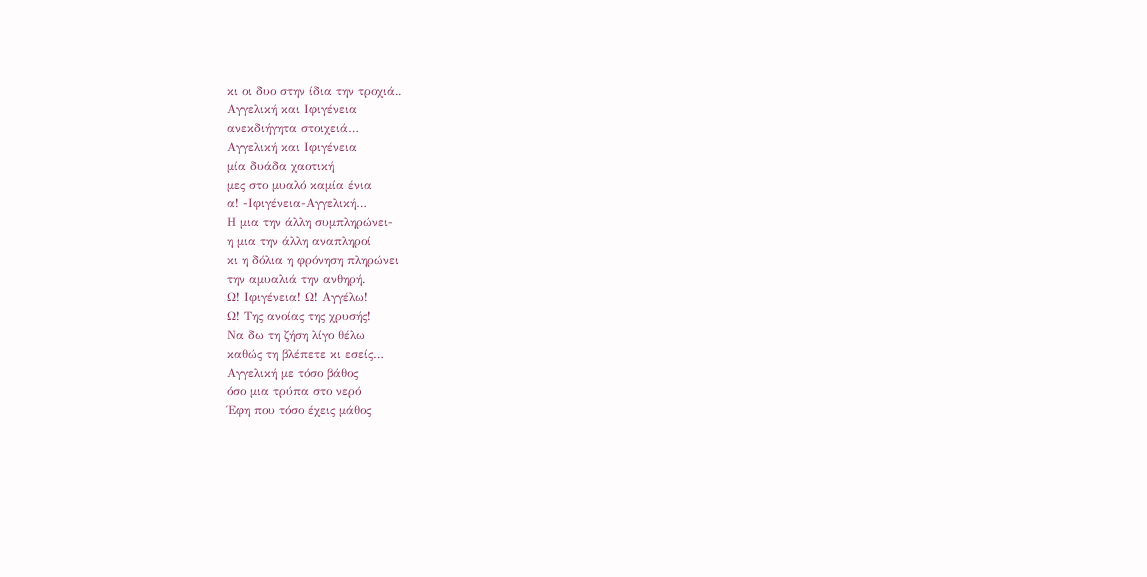κι οι δυο στην ίδια την τροχιά..
Αγγελική και Ιφιγένεια
ανεκδιήγητα στοιχειά…
Αγγελική και Ιφιγένεια
μία δυάδα χαοτική
μες στο μυαλό καμία ένια
α! -Ιφιγένεια-Αγγελική…
Η μια την άλλη συμπληρώνει-
η μια την άλλη αναπληροί
κι η δόλια η φρόνηση πληρώνει
την αμυαλιά την ανθηρή.
Ω! Ιφιγένεια! Ω! Αγγέλω!
Ω! Της ανοίας της χρυσής!
Να δω τη ζήση λίγο θέλω
καθώς τη βλέπετε κι εσείς…
Αγγελική με τόσο βάθος
όσο μια τρύπα στο νερό
Έφη που τόσο έχεις μάθος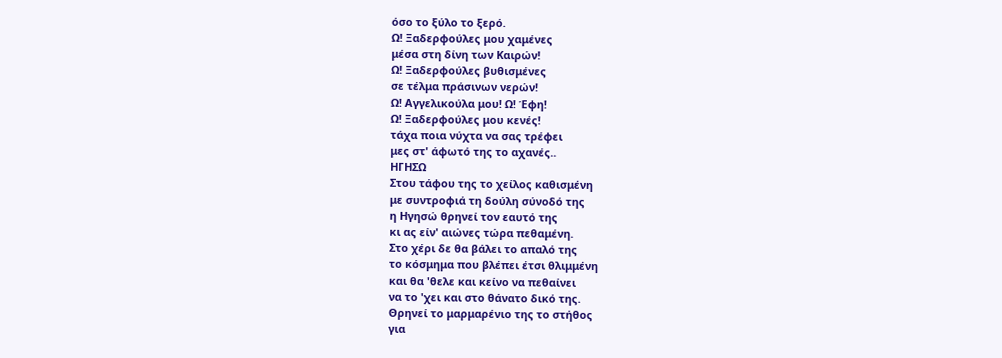όσο το ξύλο το ξερό.
Ω! Ξαδερφούλες μου χαμένες
μέσα στη δίνη των Καιρών!
Ω! Ξαδερφούλες βυθισμένες
σε τέλμα πράσινων νερών!
Ω! Αγγελικούλα μου! Ω! Έφη!
Ω! Ξαδερφούλες μου κενές!
τάχα ποια νύχτα να σας τρέφει
μες στ' άφωτό της το αχανές..
ΗΓΗΣΩ
Στου τάφου της το χείλος καθισμένη
με συντροφιά τη δούλη σύνοδό της
η Ηγησώ θρηνεί τον εαυτό της
κι ας είν' αιώνες τώρα πεθαμένη.
Στο χέρι δε θα βάλει το απαλό της
το κόσμημα που βλέπει έτσι θλιμμένη
και θα 'θελε και κείνο να πεθαίνει
να το 'χει και στο θάνατο δικό της.
Θρηνεί το μαρμαρένιο της το στήθος
για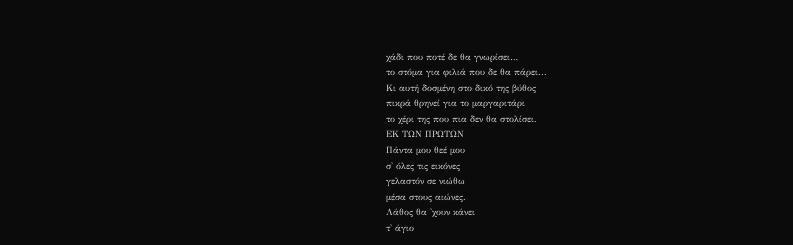χάδι που ποτέ δε θα γνωρίσει…
το στόμα για φιλιά που δε θα πάρει...
Κι αυτή δοσμένη στο δικό της βύθος
πικρά θρηνεί για το μαργαριτάρι
το χέρι της που πια δεν θα στολίσει.
ΕΚ ΤΩΝ ΠΡΩΤΩΝ
Πάντα μου θεέ μου
σ' όλες τις εικόνες
γελαστόν σε νιώθω
μέσα στους αιώνες.
Λάθος θα 'χουν κάνει
τ' άγιο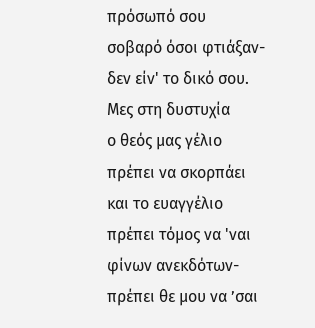πρόσωπό σου
σοβαρό όσοι φτιάξαν-
δεν είν' το δικό σου.
Μες στη δυστυχία
ο θεός μας γέλιο
πρέπει να σκορπάει
και το ευαγγέλιο
πρέπει τόμος να 'ναι
φίνων ανεκδότων-
πρέπει θε μου να ’σαι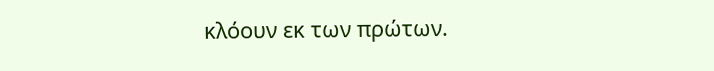κλόουν εκ των πρώτων.